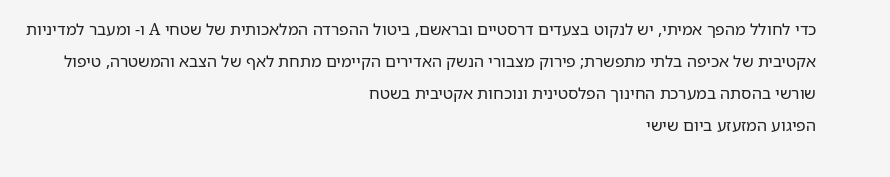כדי לחולל מהפך אמיתי, יש לנקוט בצעדים דרסטיים ובראשם, ביטול ההפרדה המלאכותית של שטחי A ו- ומעבר למדיניות אקטיבית של אכיפה בלתי מתפשרת; פירוק מצבורי הנשק האדירים הקיימים מתחת לאף של הצבא והמשטרה, טיפול שורשי בהסתה במערכת החינוך הפלסטינית ונוכחות אקטיבית בשטח
הפיגוע המזעזע ביום שישי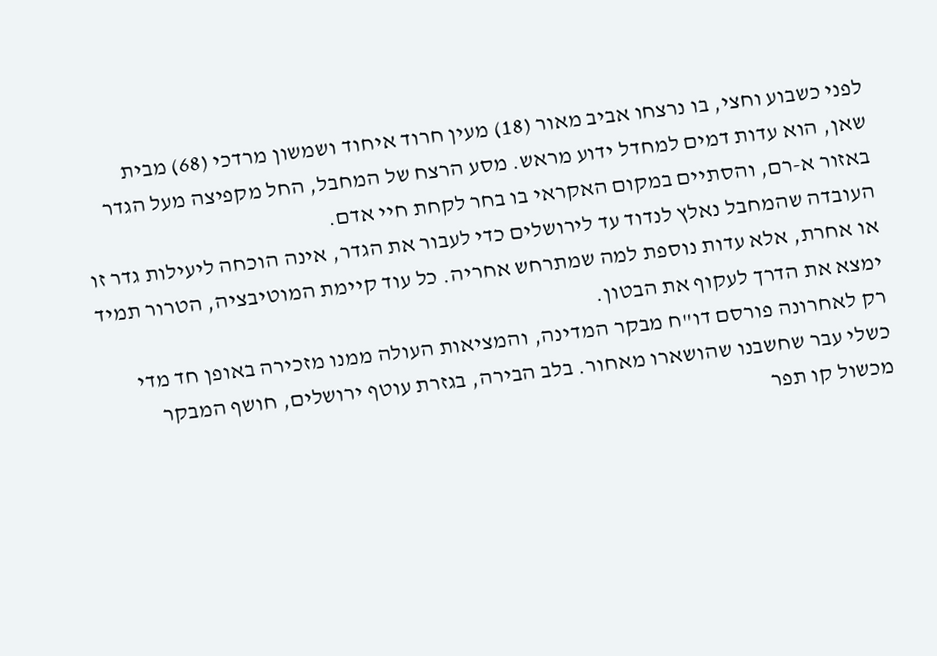לפני כשבוע וחצי, בו נרצחו אביב מאור (18) מעין חרוד איחוד ושמשון מרדכי (68) מבית שאן, הוא עדות דמים למחדל ידוע מראש. מסע הרצח של המחבל, החל מקפיצה מעל הגדר באזור א-רם, והסתיים במקום האקראי בו בחר לקחת חיי אדם.
העובדה שהמחבל נאלץ לנדוד עד לירושלים כדי לעבור את הגדר, אינה הוכחה ליעילות גדר זו או אחרת, אלא עדות נוספת למה שמתרחש אחריה. כל עוד קיימת המוטיבציה, הטרור תמיד ימצא את הדרך לעקוף את הבטון.
רק לאחרונה פורסם דו"ח מבקר המדינה, והמציאות העולה ממנו מזכירה באופן חד מדי כשלי עבר שחשבנו שהושארו מאחור. בלב הבירה, בגזרת עוטף ירושלים, חושף המבקר מכשול קו תפר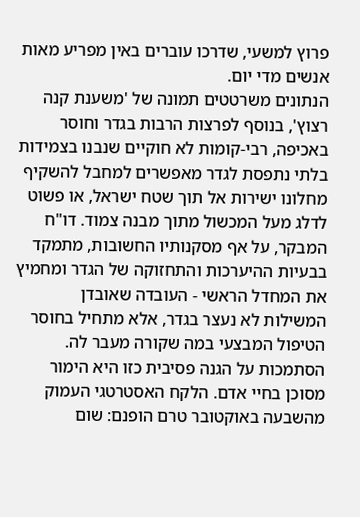פרוץ למשעי, שדרכו עוברים באין מפריע מאות אנשים מדי יום.
הנתונים משרטטים תמונה של 'משענת קנה רצוץ', בנוסף לפרצות הרבות בגדר וחוסר באכיפה, רבי-קומות לא חוקיים שנבנו בצמידות בלתי נתפסת לגדר מאפשרים למחבל להשקיף מחלונו ישירות אל תוך שטח ישראל, או פשוט לדלג מעל המכשול מתוך מבנה צמוד. דו"ח המבקר, על אף מסקנותיו החשובות, מתמקד בבעיות ההיערכות והתחזוקה של הגדר ומחמיץ את המחדל הראשי - העובדה שאובדן המשילות לא נעצר בגדר, אלא מתחיל בחוסר הטיפול המבצעי במה שקורה מעבר לה.
הסתמכות על הגנה פסיבית כזו היא הימור מסוכן בחיי אדם. הלקח האסטרטגי העמוק מהשבעה באוקטובר טרם הופנם: שום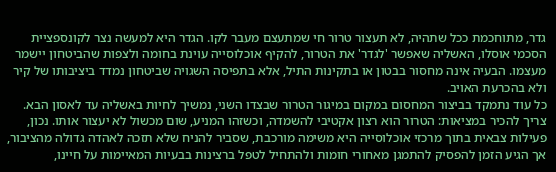גדר, מתוחכמת ככל שתהיה, לא תעצור טרור חי שמתעצם מעבר לקו. הגדר היא למעשה נצר לקונספציית הסכמי אוסלו, האשליה שאפשר 'לגדר' את הטרור, להקיף אוכלוסייה עוינת בחומה ולצפות שהביטחון יישמר מעצמו. הבעיה אינה מחסור בבטון או בתקינות התיל, אלא בתפיסה השגויה שביטחון נמדד ביציבותו של קיר ולא בהכרעת האויב.
כל עוד נתמקד בביצור המחסום במקום במיגור הטרור שבצדו השני, נמשיך לחיות באשליה עד לאסון הבא. צריך להכיר במציאות: הטרור הוא רצון אקטיבי להשמדה, וכשזהו המניע, שום מכשול לא יעצור אותו. נכון, פעילות צבאית בתוך מרכזי אוכלוסייה היא משימה מורכבת, שסביר להניח שלא תזכה לאהדה גדולה מהציבור, אך הגיע הזמן להפסיק להתמגן מאחורי חומות ולהתחיל לטפל ברצינות בבעיות המאיימות על חיינו,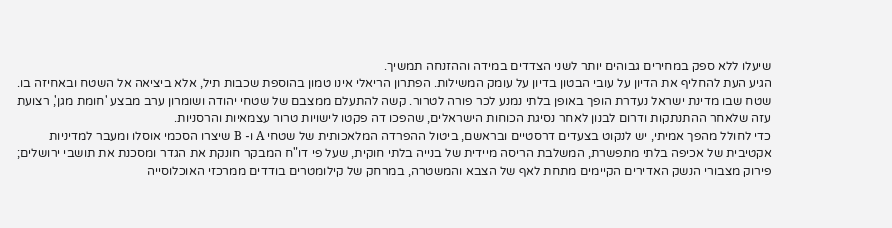שיעלו ללא ספק במחירים גבוהים יותר לשני הצדדים במידה וההזנחה תמשיך.
הגיע העת להחליף את הדיון על עובי הבטון בדיון על עומק המשילות. הפתרון הריאלי אינו טמון בהוספת שכבות תיל, אלא ביציאה אל השטח ובאחיזה בו. שטח שבו מדינת ישראל נעדרת הופך באופן בלתי נמנע לכר פורה לטרור. קשה להתעלם ממצבם של שטחי יהודה ושומרון ערב מבצע 'חומת מגן', רצועת עזה שלאחר ההתנתקות ודרום לבנון לאחר נסיגת הכוחות הישראלים, שהפכו דה פקטו לישויות טרור עצמאיות והרסניות.
כדי לחולל מהפך אמיתי, יש לנקוט בצעדים דרסטיים ובראשם, ביטול ההפרדה המלאכותית של שטחי A ו- B שיצרו הסכמי אוסלו ומעבר למדיניות אקטיבית של אכיפה בלתי מתפשרת, המשלבת הריסה מיידית של בנייה בלתי חוקית, שעל פי דו"ח המבקר חונקת את הגדר ומסכנת את תושבי ירושלים; פירוק מצבורי הנשק האדירים הקיימים מתחת לאף של הצבא והמשטרה, במרחק של קילומטרים בודדים ממרכזי האוכלוסייה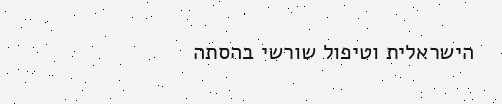הישראלית וטיפול שורשי בהסתה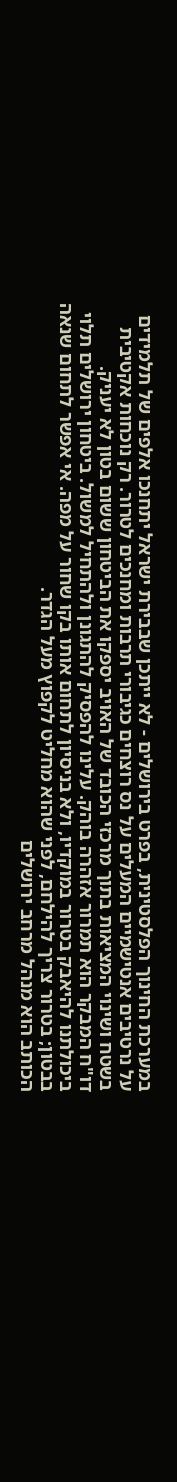במערכת החינוך הפלסטינית, בפרט בירושלים - לא ייתכן שבבירת ישראל יתחנכו אלפים של תלמידים על נרטיבים אנטישמיים המעלים על נס רוצחים כגיבורי תרבות ומחנכים לטרור. רק נוכחות אקטיבית בשטח ושינוי המציאות בתוך מרכזי הכובד של האויב יספקו את הביטחון ששום בטון לא יעניק.
דו"ח המבקר הוא תמרור אזהרה בוהק. עלינו להפסיק להתגונן ולהתחיל למשול. ביטחון ירושלים תלוי ביכולתנו להיאבק בטרור במוקדיו, ולא בניסיון לתחום אותו בקו שחור על מפה. אי אפשר לתחום שנאה בבטון; בטרור צריך להילחם, לפני שהוא מחליט לקפוץ מעל הגדר.
הכותב הוא מנהל מרחב ירושלים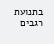בתנועת רגבים